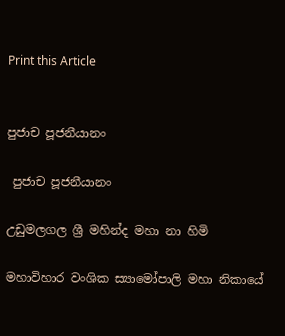Print this Article


පුජාච පූජනීයානං

 පුජාච පූජනීයානං

උඩුමලගල ශ්‍රී මහින්ද මහා නා හිමි

මහාවිහාර වංශික ස්‍යාමෝපාලි මහා නිකායේ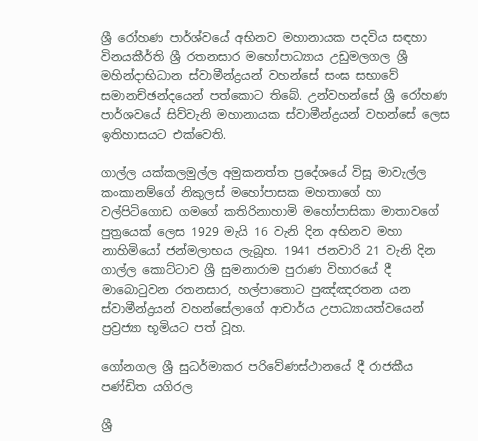ශ්‍රී රෝහණ පාර්ශ්වයේ අභිනව මහානායක පදවිය සඳහා විනයකීර්ති ශ්‍රී රතනසාර මහෝපාධ්‍යාය උඩුමලගල ශ්‍රී මහින්දාභිධාන ස්වාමීන්ද්‍රයන් වහන්සේ සංඝ සභාවේ සමානච්ඡන්දයෙන් පත්කොට තිබේ. උන්වහන්සේ ශ්‍රී රෝහණ පාර්ශවයේ සිව්වැනි මහානායක ස්වාමීන්ද්‍රයන් වහන්සේ ලෙස ඉතිහාසයට එක්වෙති.

ගාල්ල යක්කලමුල්ල අමුකනත්ත ප්‍රදේශයේ විසූ මාවැල්ල කංකානම්ගේ නිකුලස් මහෝපාසක මහතාගේ හා වල්පිටිගොඩ ගමගේ කතිරිනාහාමි මහෝපාසිකා මාතාවගේ පුත්‍රයෙක් ලෙස 1929 මැයි 16 වැනි දින අභිනව මහා නාහිමියෝ ජන්මලාභය ලැබූහ. 1941 ජනවාරි 21 වැනි දින ගාල්ල කොට්ටාව ශ්‍රී සුමනාරාම පුරාණ විහාරයේ දී මාබොටුවන රතනසාර, හල්පාතොට පුඤ්ඤරතන යන ස්වාමීන්ද්‍රයන් වහන්සේලාගේ ආචාර්ය උපාධ්‍යායත්වයෙන් ප්‍රව්‍රජ්‍යා භූමියට පත් වූහ.

ගෝනගල ශ්‍රී සුධර්මාකර පරිවේණස්ථානයේ දී රාජකීය පණ්ඩිත යගිරල

ශ්‍රී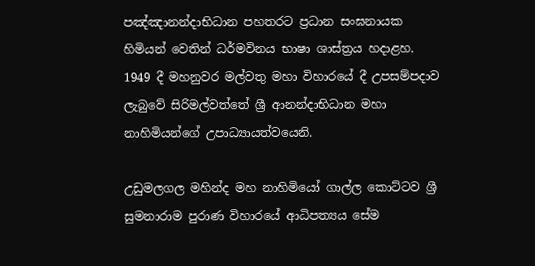පඤ්ඤානන්දාභිධාන පහතරට ප්‍රධාන සංඝනායක හිමියන් වෙතින් ධර්මවිනය භාෂා ශාස්ත්‍රය හදාළහ. 1949 දී මහනුවර මල්වතු මහා විහාරයේ දී උපසම්පදාව ලැබුවේ සිරිමල්වත්තේ ශ්‍රී ආනන්දාභිධාන මහා නාහිමියන්ගේ උපාධ්‍යායත්වයෙනි.

උඩුමලගල මහින්ද මහ නාහිමියෝ ගාල්ල කොට්ටව ශ්‍රී සුමනාරාම පුරාණ විහාරයේ ආධිපත්‍යය සේම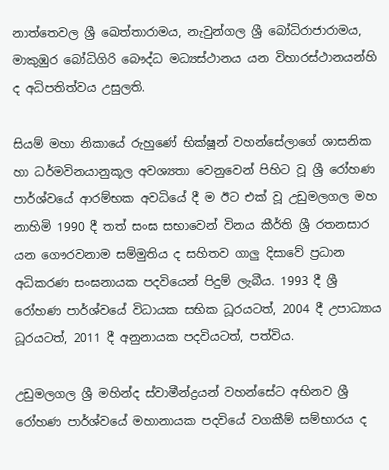නාත්තෙවල ශ්‍රී ඛෙත්තාරාමය, නැවුන්ගල ශ්‍රී බෝධිරාජාරාමය, මාකුඹුර බෝධිගිරි බෞද්ධ මධ්‍යස්ථානය යන විහාරස්ථානයන්හි ද අධිපතිත්වය උසුලති.

සියම් මහා නිකායේ රුහුණේ භික්ෂූන් වහන්සේලාගේ ශාසනික හා ධර්මවිනයානුකූල අවශ්‍යතා වෙනුවෙන් පිහිට වූ ශ්‍රී රෝහණ පාර්ශ්වයේ ආරම්භක අවධියේ දී ම ඊට එක් වූ උඩුමලගල මහ නාහිමි 1990 දී තත් සංඝ සභාවෙන් විනය කීර්ති ශ්‍රී රතනසාර යන ගෞරවනාම සම්මුතිය ද සහිතව ගාලු දිසාවේ ප්‍රධාන අධිකරණ සංඝනායක පදවියෙන් පිදුම් ලැබීය. 1993 දී ශ්‍රී රෝහණ පාර්ශ්වයේ විධායක සභික ධූරයටත්, 2004 දී උපාධ්‍යාය ධූරයටත්, 2011 දී අනුනායක පදවියටත්, පත්විය.

උඩුමලගල ශ්‍රී මහින්ද ස්වාමීන්ද්‍රයන් වහන්සේට අභිනව ශ්‍රී රෝහණ පාර්ශ්වයේ මහානායක පදවියේ වගකීම් සම්භාරය ද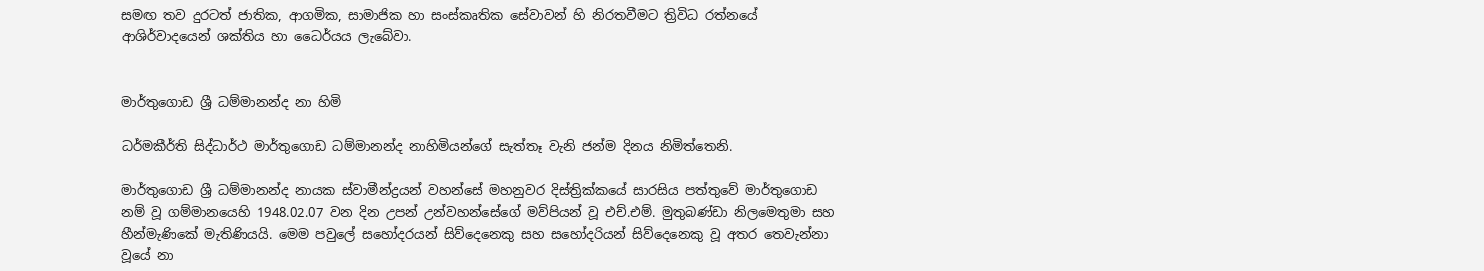සමඟ තව දුරටත් ජාතික, ආගමික, සාමාජික හා සංස්කෘතික සේවාවන් හි නිරතවීමට ත්‍රිවිධ රත්නයේ ආශිර්වාදයෙන් ශක්තිය හා ධෛර්යය ලැබේවා.


මාර්තුගොඩ ශ්‍රී ධම්මානන්ද නා හිමි

ධර්මකීර්ති සිද්ධාර්ථ මාර්තුගොඩ ධම්මානන්ද නාහිමියන්ගේ සැත්තෑ වැනි ජන්ම දිනය නිමිත්තෙනි.

මාර්තුගොඩ ශ්‍රී ධම්මානන්ද නායක ස්වාමීන්ද්‍රයන් වහන්සේ මහනුවර දිස්ත්‍රික්කයේ සාරසිය පත්තුවේ මාර්තුගොඩ නම් වූ ගම්මානයෙහි 1948.02.07 වන දින උපන් උන්වහන්සේගේ මව්පියන් වූ එච්.එම්. මුතුබණ්ඩා නිලමෙතුමා සහ හීන්මැණිකේ මැතිණියයි. මෙම පවුලේ සහෝදරයන් සිව්දෙනෙකු සහ සහෝදරියන් සිව්දෙනෙකු වූ අතර තෙවැන්නා වූයේ නා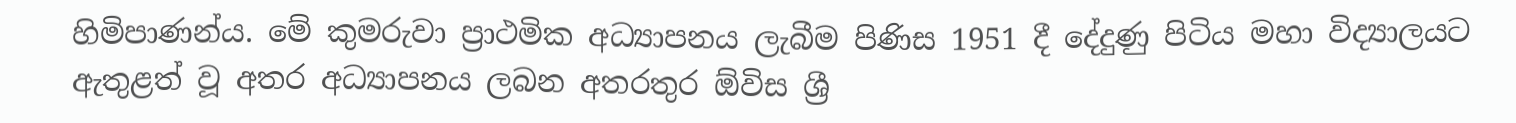හිමිපාණන්ය. මේ කුමරුවා ප්‍රාථමික අධ්‍යාපනය ලැබීම පිණිස 1951 දී දේදුණු පිටිය මහා විද්‍යාලයට ඇතුළත් වූ අතර අධ්‍යාපනය ලබන අතරතුර ඕවිස ශ්‍රී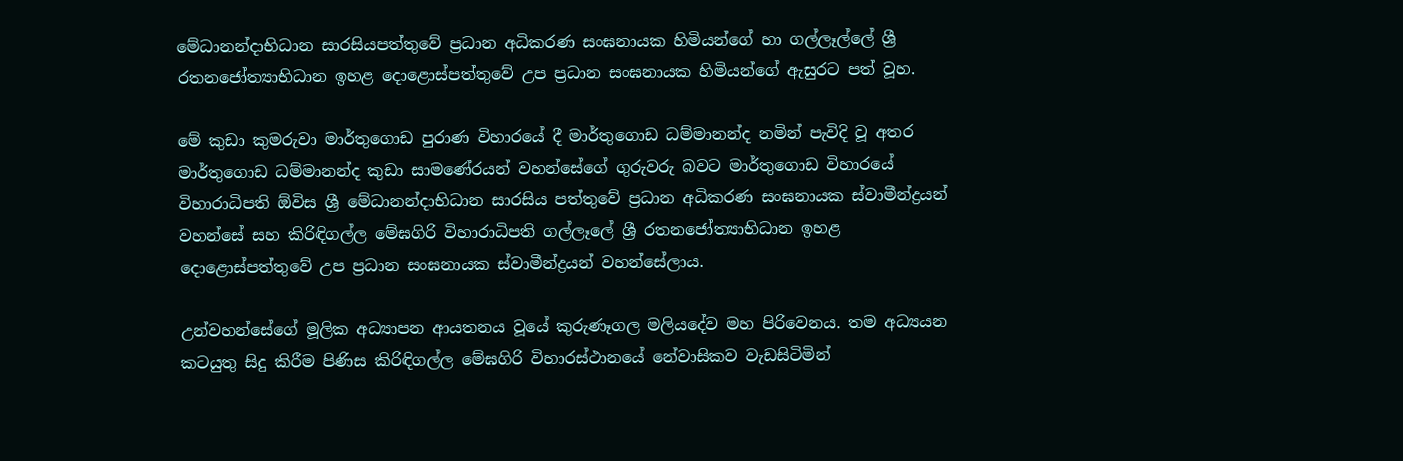මේධානන්දාභිධාන සාරසියපත්තුවේ ප්‍රධාන අධිකරණ සංඝනායක හිමියන්ගේ හා ගල්ලෑල්ලේ ශ්‍රී රතනජෝත්‍යාභිධාන ඉහළ දොළොස්පත්තුවේ උප ප්‍රධාන සංඝනායක හිමියන්ගේ ඇසුරට පත් වූහ.

මේ කුඩා කුමරුවා මාර්තුගොඩ පුරාණ විහාරයේ දී මාර්තුගොඩ ධම්මානන්ද නමින් පැවිදි වූ අතර මාර්තුගොඩ ධම්මානන්ද කුඩා සාමණේරයන් වහන්සේගේ ගුරුවරු බවට මාර්තුගොඩ විහාරයේ විහාරාධිපති ඕවිස ශ්‍රී මේධානන්දාභිධාන සාරසිය පත්තුවේ ප්‍රධාන අධිකරණ සංඝනායක ස්වාමීන්ද්‍රයන් වහන්සේ සහ කිරිඳිගල්ල මේඝගිරි විහාරාධිපති ගල්ලෑලේ ශ්‍රී රතනජෝත්‍යාභිධාන ඉහළ දොළොස්පත්තුවේ උප ප්‍රධාන සංඝනායක ස්වාමීන්ද්‍රයන් වහන්සේලාය.

උන්වහන්සේගේ මූලික අධ්‍යාපන ආයතනය වූයේ කුරුණෑගල මලියදේව මහ පිරිවෙනය. තම අධ්‍යයන කටයුතු සිදු කිරීම පිණිස කිරිඳිගල්ල මේඝගිරි විහාරස්ථානයේ නේවාසිකව වැඩසිටිමින්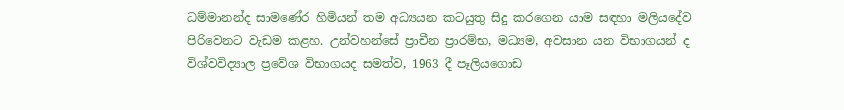ධම්මානන්ද සාමණේර හිමියන් තම අධ්‍යයන කටයුතු සිදු කරගෙන යාම සඳහා මලියදේව පිරිවෙනට වැඩම කළහ. උන්වහන්සේ ප්‍රාචීන ප්‍රාරම්භ, මධ්‍යම, අවසාන යන විභාගයන් ද විශ්වවිද්‍යාල ප්‍රවේශ විභාගයද සමත්ව, 1963 දී පෑලියගොඩ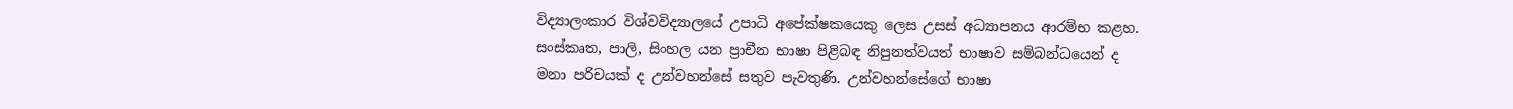විද්‍යාලංකාර විශ්වවිද්‍යාලයේ උපාධි අපේක්ෂකයෙකු ලෙස උසස් අධ්‍යාපනය ආරම්භ කළහ. සංස්කෘත, පාලි, සිංහල යන ප්‍රාචීන භාෂා පිළිබඳ නිපුනත්වයත් භාෂාව සම්බන්ධයෙන් ද මනා පරිචයක් ද උන්වහන්සේ සතුව පැවතුණි. උන්වහන්සේගේ භාෂා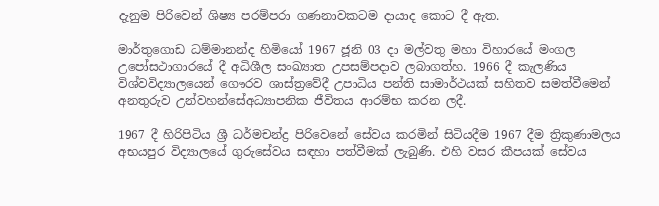දැනුම පිරිවෙන් ශිෂ්‍ය පරම්පරා ගණනාවකටම දායාද කොට දී ඇත.

මාර්තුගොඩ ධම්මානන්ද හිමියෝ 1967 ජූනි 03 දා මල්වතු මහා විහාරයේ මංගල උපෝසථාගාරයේ දී අධිශීල සංඛ්‍යාත උපසම්පදාව ලබාගත්හ. 1966 දී කැලණිය විශ්වවිද්‍යාලයෙන් ගෞරව ශාස්ත්‍රවේදී උපාධිය පන්ති සාමාර්ථයක් සහිතව සමත්වීමෙන් අනතුරුව උන්වහන්සේඅධ්‍යාපනික ජීවිතය ආරම්භ කරන ලදී.

1967 දී හිරිපිටිය ශ්‍රී ධර්මචන්ද්‍ර පිරිවෙනේ සේවය කරමින් සිටියදීම 1967 දීම ත්‍රිකුණාමලය අභයපුර විද්‍යාලයේ ගුරුසේවය සඳහා පත්වීමක් ලැබුණි. එහි වසර කීපයක් සේවය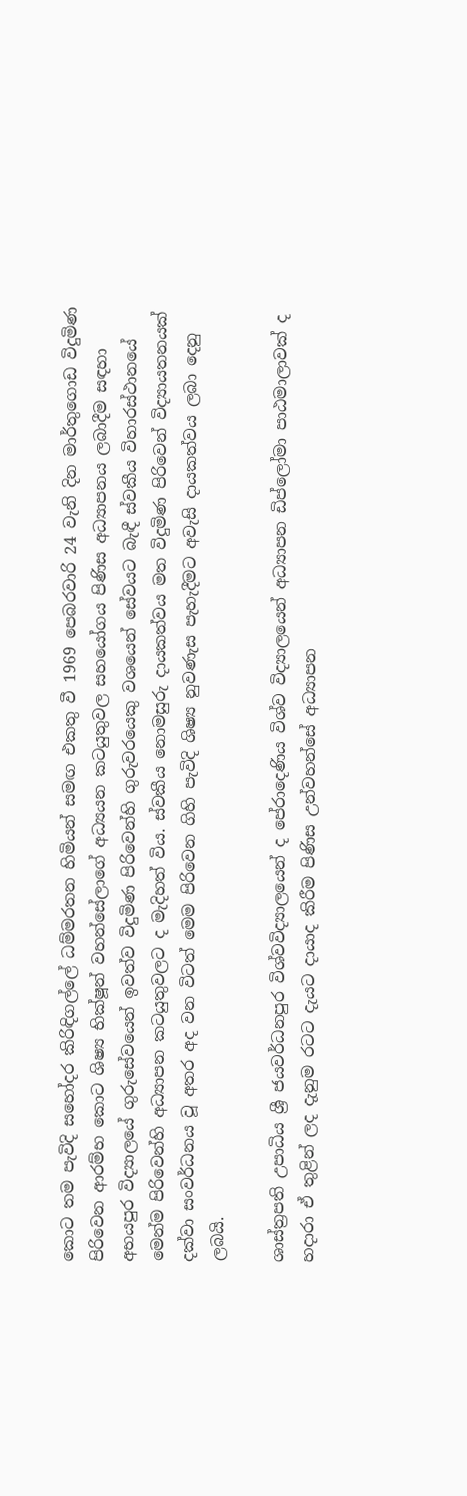කොට තම පැවිදි සහෝදර කිරිඳිගල්ලේ ධම්මරතන හිමියන් සමඟ එකතු වී 1969 පෙබරවාරි 24 වැනි දින මාර්තුගොඩ විදුමිණ පිරිවෙන ආරම්භ කොට ශිෂ්‍ය භික්ෂූන් වහන්සේලාගේ අධ්‍යයන කටයුතුවල සහයෝගය පිණිස අධ්‍යාපනය ලබාදීම සඳහා අභයපුර විද්‍යාලයේ ගුරුසේවයෙන් ඉවත්ව විදුමිණ පිරිවෙන්හි ගුරුවරයෙකු වශයෙන් සේවයට බැඳී ස්වකීය විහාරස්ථානයේ මෙන්ම පිරිවෙන්හි අධ්‍යාපන කටයුතුවලට ද මැදිහත් විය. ස්වකීය නොමසුරු දායකත්වය මත විදුමිණ පිරිවෙන් විද්‍යායතනයක් දක්වා සංවර්ධනය වූ අතර අද වන විටත් මෙම පිරිවෙන ගිහි පැවිදි ශිෂ්‍ය නුවණැස පැහැදීමට අවැසි දායකත්වය ලබා දෙනු ලබයි.

ශාස්ත්‍රපති උපාධිය ශ්‍රී ජයවර්ධනපුර විශ්වවිද්‍යාලයෙන් ද පේරාදෙණිය විශ්ව විද්‍යාලයෙන් අධ්‍යාපන ඩිප්ලෝමා පාඨමාලාවක් ද හදාරා ඒ තුළින් ලද දැනුම රටට දැයට දායාද කිරීම පිණිස උන්වහන්සේ අධ්‍යාපන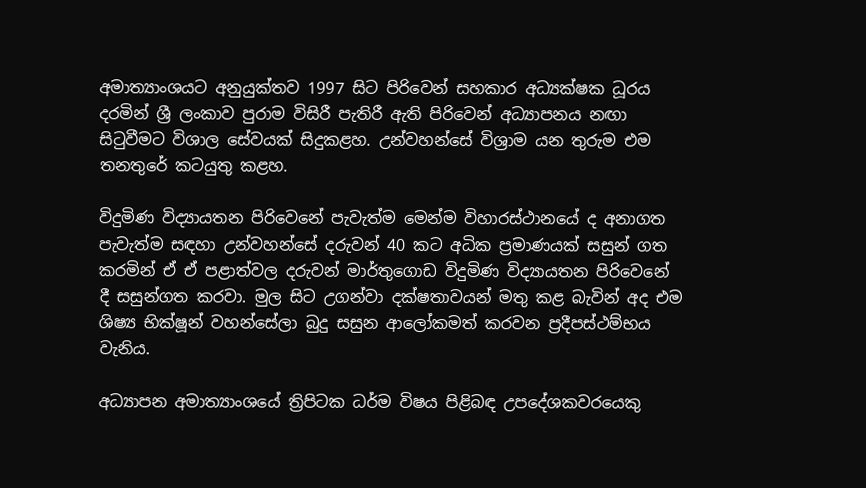අමාත්‍යාංශයට අනුයුක්තව 1997 සිට පිරිවෙන් සහකාර අධ්‍යක්ෂක ධූරය දරමින් ශ්‍රී ලංකාව පුරාම විසිරී පැතිරී ඇති පිරිවෙන් අධ්‍යාපනය නඟා සිටුවීමට විශාල සේවයක් සිදුකළහ. උන්වහන්සේ විශ්‍රාම යන තුරුම එම තනතුරේ කටයුතු කළහ.

විදුමිණ විද්‍යායතන පිරිවෙනේ පැවැත්ම මෙන්ම විහාරස්ථානයේ ද අනාගත පැවැත්ම සඳහා උන්වහන්සේ දරුවන් 40 කට අධික ප්‍රමාණයක් සසුන් ගත කරමින් ඒ ඒ පළාත්වල දරුවන් මාර්තුගොඩ විදුමිණ විද්‍යායතන පිරිවෙනේ දී සසුන්ගත කරවා. මුල සිට උගන්වා දක්ෂතාවයන් මතු කළ බැවින් අද එම ශිෂ්‍ය භික්ෂූන් වහන්සේලා බුදු සසුන ආලෝකමත් කරවන ප්‍රදීපස්ථම්භය වැනිය.

අධ්‍යාපන අමාත්‍යාංශයේ ත්‍රිපිටක ධර්ම විෂය පිළිබඳ උපදේශකවරයෙකු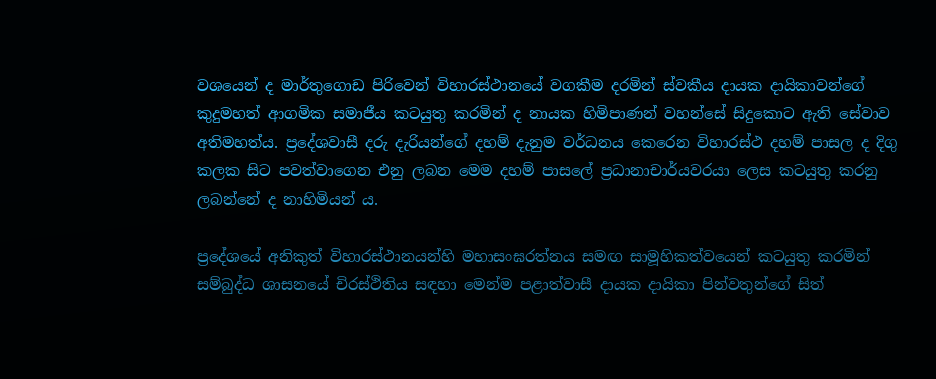වශයෙන් ද මාර්තුගොඩ පිරිවෙන් විහාරස්ථානයේ වගකීම දරමින් ස්වකීය දායක දායිකාවන්ගේ කුදුමහත් ආගමික සමාජීය කටයුතු කරමින් ද නායක හිමිපාණන් වහන්සේ සිදුකොට ඇති සේවාව අතිමහත්ය. ප්‍රදේශවාසී දරු දැරියන්ගේ දහම් දැනුම වර්ධනය කෙරෙන විහාරස්ථ දහම් පාසල ද දිගු කලක සිට පවත්වාගෙන එනු ලබන මෙම දහම් පාසලේ ප්‍රධානාචාර්යවරයා ලෙස කටයුතු කරනු ලබන්නේ ද නාහිමියන් ය.

ප්‍රදේශයේ අනිකුත් විහාරස්ථානයන්හි මහාසංඝරත්නය සමඟ සාමූහිකත්වයෙන් කටයුතු කරමින් සම්බුද්ධ ශාසනයේ චිරස්ථිතිය සඳහා මෙන්ම පළාත්වාසී දායක දායිකා පින්වතුන්ගේ සිත්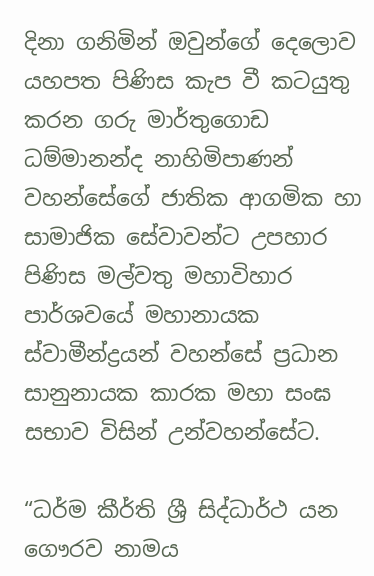දිනා ගනිමින් ඔවුන්ගේ දෙලොව යහපත පිණිස කැප වී කටයුතු කරන ගරු මාර්තුගොඩ ධම්මානන්ද නාහිමිපාණන් වහන්සේගේ ජාතික ආගමික හා සාමාජික සේවාවන්ට උපහාර පිණිස මල්වතු මහාවිහාර පාර්ශවයේ මහානායක ස්වාමීන්ද්‍රයන් වහන්සේ ප්‍රධාන සානුනායක කාරක මහා සංඝ සභාව විසින් උන්වහන්සේට.

“ධර්ම කීර්ති ශ්‍රී සිද්ධාර්ථ යන ගෞරව නාමය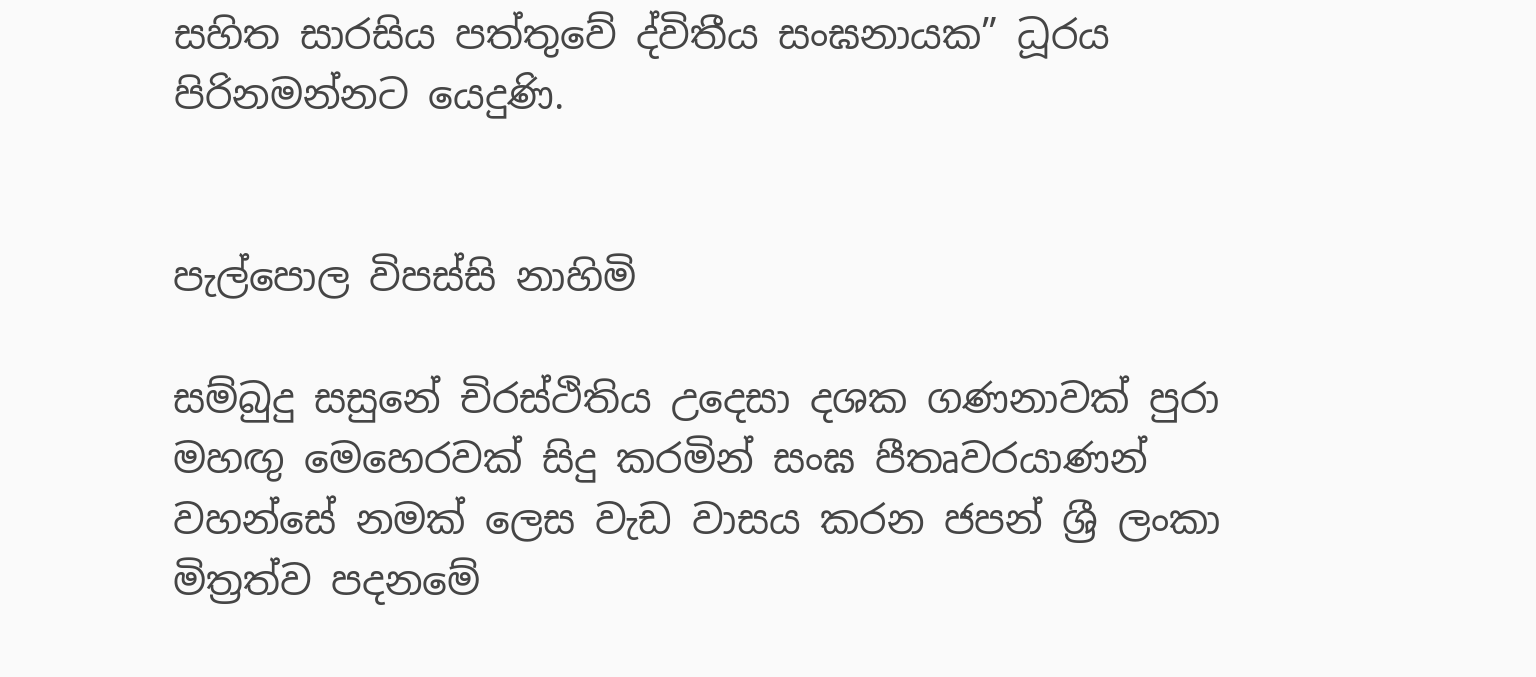සහිත සාරසිය පත්තුවේ ද්විතීය සංඝනායක” ධූරය පිරිනමන්නට යෙදුණි.


පැල්පොල විපස්සි නාහිමි

සම්බුදු සසුනේ චිරස්ථිතිය උදෙසා දශක ගණනාවක් පුරා මහඟු මෙහෙරවක් සිදු කරමින් සංඝ පීතෘවරයාණන් වහන්සේ නමක් ලෙස වැඩ වාසය කරන ජපන් ශ්‍රී ලංකා මිත්‍රත්ව පදනමේ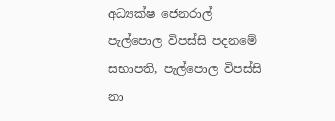අධ්‍යක්ෂ ජෙනරාල් පැල්පොල විපස්සි පදනමේ සභාපති, පැල්පොල විපස්සි නා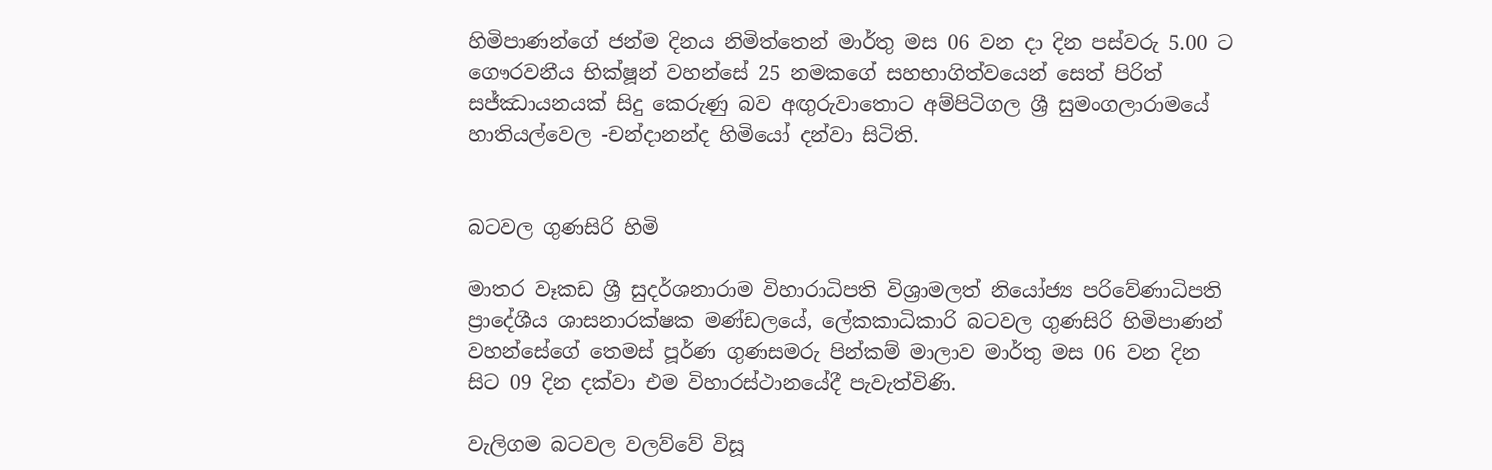හිමිපාණන්ගේ ජන්ම දිනය නිමිත්තෙන් මාර්තු මස 06 වන දා දින පස්වරු 5.00 ට ගෞරවනීය භික්ෂූන් වහන්සේ 25 නමකගේ සහභාගිත්වයෙන් සෙත් පිරිත් සජ්ඣායනයක් සිදු කෙරුණු බව අඟුරුවාතොට අම්පිටිගල ශ්‍රී සුමංගලාරාමයේ හාතියල්වෙල -චන්දානන්ද හිමියෝ දන්වා සිටිති.


බටවල ගුණසිරි හිමි

මාතර වෑකඩ ශ්‍රී සුදර්ශනාරාම විහාරාධිපති විශ්‍රාමලත් නියෝජ්‍ය පරිවේණාධිපති ප්‍රාදේශීය ශාසනාරක්ෂක මණ්ඩලයේ, ලේකකාධිකාරි බටවල ගුණසිරි හිමිපාණන් වහන්සේගේ තෙමස් පූර්ණ ගුණසමරු පින්කම් මාලාව මාර්තු මස 06 වන දින සිට 09 දින දක්වා එම විහාරස්ථානයේදී පැවැත්විණි.

වැලිගම බටවල වලව්වේ විසූ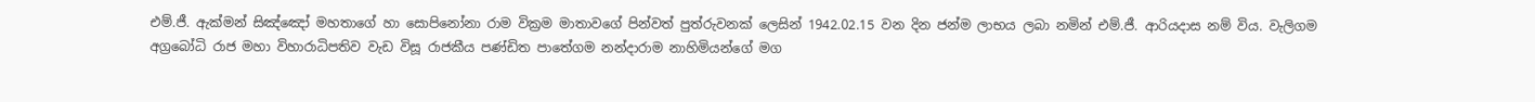එම්.ජී. ඇක්මන් සිඤ්ඤෝ මහතාගේ හා සොපිනෝනා රාම වික්‍රම මාතාවගේ පින්වත් පුත්රුවනක් ලෙසින් 1942.02.15 වන දින ජන්ම ලාභය ලබා නමින් එම්.ජී. ආරියදාස නම් විය. වැලිගම අග්‍රබෝධි රාජ මහා විහාරාධිපතිව වැඩ විසූ රාජකීය පණ්ඩිත පාතේගම නන්දාරාම නාහිමියන්ගේ මග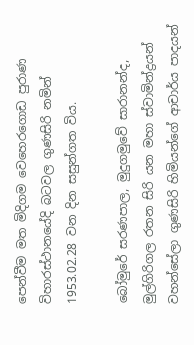පෙන්වීම මත මිදිගම වෙහෙරගොඩ පුරාණ විහාරස්ථානයේදි බටවල ගුණසිරි නමින් 1953.02.28 වන දින සසුන්ගත විය.

බෝමුරේ සරණපාල, මුදුගමුවේ සාරානන්ද, මුල්ගිරිගල රතන සිරි යන මහා ස්වාමින්ද්‍රයන් වහන්සේලා ගුණසිරි හිමියන්ගේ ආචාර්ය පාදයන්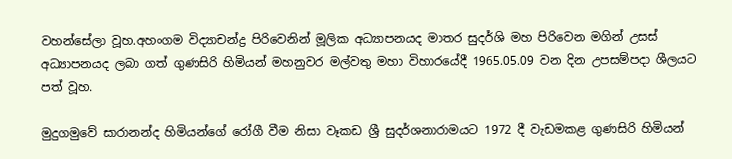වහන්සේලා වූහ.අහංගම විද්‍යාචන්ද්‍ර පිරිවෙනින් මූලික අධ්‍යාපනයද මාතර සුදර්ශි මහ පිරිවෙන මගින් උසස් අධ්‍යාපනයද ලබා ගත් ගුණසිරි හිමියන් මහනුවර මල්වතු මහා විහාරයේදී 1965.05.09 වන දින උපසම්පදා ශීලයට පත් වූහ.

මුදුගමුවේ සාරානන්ද හිමියන්ගේ රෝගී වීම නිසා වෑකඩ ශ්‍රී සුදර්ශනාරාමයට 1972 දී වැඩමකළ ගුණසිරි හිමියන්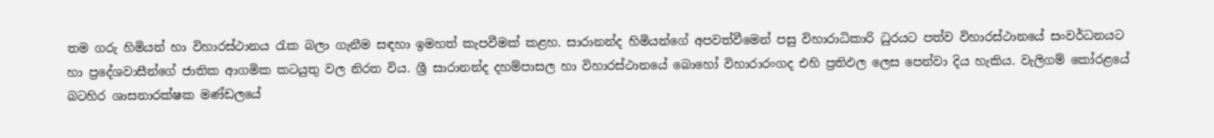තම ගරු හිමියන් හා විහාරස්ථානය රැක බලා ගැනීම සඳහා ඉමහත් කැපවීමක් කළහ. සාරානන්ද හිමියන්ගේ අපවත්වීමෙන් පසු විහාරාධිකාරි ධුරයට පත්ව විහාරස්ථානයේ සංවර්ධනයට හා ප්‍රදේශවාසීන්ගේ ජාතික ආගමික කටයුතු වල නිරත විය. ශ්‍රී සාරානන්ද දහම්පාසල හා විහාරස්ථානයේ බොහෝ විහාරාරංගද එහි ප්‍රතිඵල ලෙස පෙන්වා දිය හැකිය. වැලිගම් කෝරළයේ බටහිර ශාසනාරක්ෂක මණ්ඩලයේ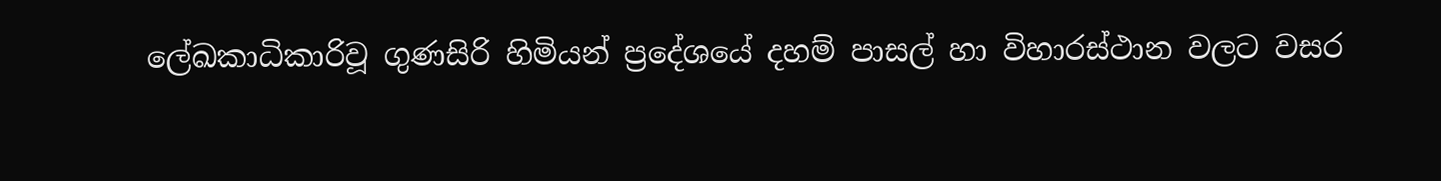ලේඛකාධිකාරිවූ ගුණසිරි හිමියන් ප්‍රදේශයේ දහම් පාසල් හා විහාරස්ථාන වලට වසර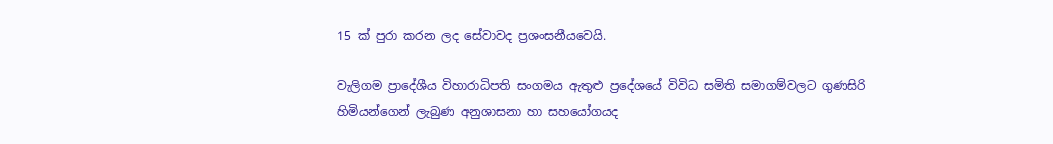15 ක් පුරා කරන ලද සේවාවද ප්‍රශංසනීයවෙයි.

වැලිගම ප්‍රාදේශීය විහාරාධිපති සංගමය ඇතුළු ප්‍රදේශයේ විවිධ සමිති සමාගම්වලට ගුණසිරි හිමියන්ගෙන් ලැබුණ අනුශාසනා හා සහයෝගයද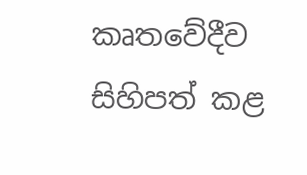කෘතවේදීව සිහිපත් කළ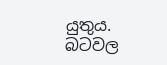යුතුය. බටවල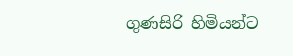ගුණසිරි හිමියන්ට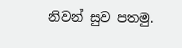නිවන් සුව පතමු.